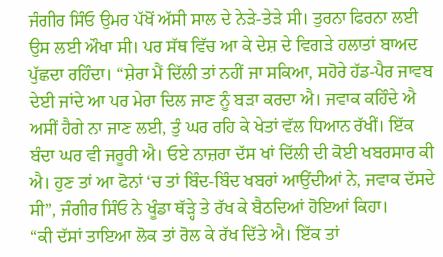ਜੰਗੀਰ ਸਿੰਓ ਉਮਰ ਪੱਖੋਂ ਅੱਸੀ ਸਾਲ ਦੇ ਨੇੜੇ-ਤੇੜੇ ਸੀ। ਤੁਰਨਾ ਫਿਰਨਾ ਲਈ ਉਸ ਲਈ ਔਖਾ ਸੀ। ਪਰ ਸੱਥ ਵਿੱਚ ਆ ਕੇ ਦੇਸ਼ ਦੇ ਵਿਗੜੇ ਹਲਾਤਾਂ ਬਾਅਦ ਪੁੱਛਦਾ ਰਹਿੰਦਾ। “ਸ਼ੇਰਾ ਮੈਂ ਦਿੱਲੀ ਤਾਂ ਨਹੀਂ ਜਾ ਸਕਿਆ, ਸਹੋਰੇ ਹੱਡ-ਪੈਰ ਜਾਵਬ ਦੇਈ ਜਾਂਦੇ ਆ ਪਰ ਮੇਰਾ ਦਿਲ ਜਾਣ ਨੂੰ ਬੜਾ ਕਰਦਾ ਐ। ਜਵਾਕ ਕਹਿੰਦੇ ਐ ਅਸੀਂ ਹੈਗੇ ਨਾ ਜਾਣ ਲਈ, ਤੁੰ ਘਰ ਰਹਿ ਕੇ ਖੇਤਾਂ ਵੱਲ ਧਿਆਨ ਰੱਖੀਂ। ਇੱਕ ਬੰਦਾ ਘਰ ਵੀ ਜਰੂਰੀ ਐ। ਓਏ ਨਾਜ਼ਰਾ ਦੱਸ ਖਾਂ ਦਿੱਲੀ ਦੀ ਕੋਈ ਖਬਰਸਾਰ ਕੀ ਐ। ਹੁਣ ਤਾਂ ਆ ਫੋਨਾਂ ‘ਚ ਤਾਂ ਬਿੰਦ-ਬਿੰਦ ਖਬਰਾਂ ਆਉਂਦੀਆਂ ਨੇ, ਜਵਾਕ ਦੱਸਦੇ ਸੀ”, ਜੰਗੀਰ ਸਿੰਓ ਨੇ ਖੂੰਡਾ ਥੱੜ੍ਹੇ ਤੇ ਰੱਖ ਕੇ ਬੈਠਦਿਆਂ ਹੋਇਆਂ ਕਿਹਾ।
“ਕੀ ਦੱਸਾਂ ਤਾਇਆ ਲੋਕ ਤਾਂ ਰੋਲ ਕੇ ਰੱਖ ਦਿੱਤੇ ਐ। ਇੱਕ ਤਾਂ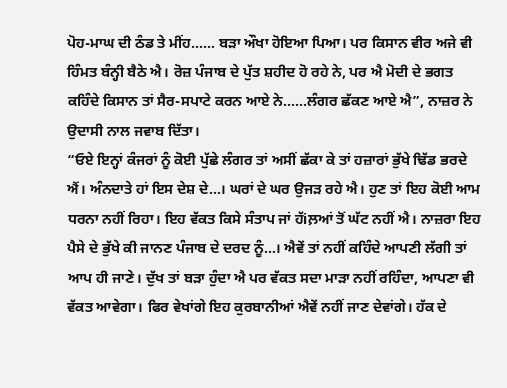ਪੋਹ-ਮਾਘ ਦੀ ਠੰਡ ਤੇ ਮੀਂਹ…… ਬੜਾ ਔਖਾ ਹੋਇਆ ਪਿਆ। ਪਰ ਕਿਸਾਨ ਵੀਰ ਅਜੇ ਵੀ ਹਿੰਮਤ ਬੰਨ੍ਹੀ ਬੈਠੇ ਐ। ਰੋਜ਼ ਪੰਜਾਬ ਦੇ ਪੁੱਤ ਸ਼ਹੀਦ ਹੋ ਰਹੇ ਨੇ, ਪਰ ਐ ਮੋਦੀ ਦੇ ਭਗਤ ਕਹਿੰਦੇ ਕਿਸਾਨ ਤਾਂ ਸੈਰ-ਸਪਾਟੇ ਕਰਨ ਆਏ ਨੇ……ਲੰਗਰ ਛੱਕਣ ਆਏ ਐ”, ਨਾਜ਼ਰ ਨੇ ਉਦਾਸੀ ਨਾਲ ਜਵਾਬ ਦਿੱਤਾ।
“ਓਏ ਇਨ੍ਹਾਂ ਕੰਜਰਾਂ ਨੂੰ ਕੋਈ ਪੁੱਛੇ ਲੰਗਰ ਤਾਂ ਅਸੀਂ ਛੱਕਾ ਕੇ ਤਾਂ ਹਜ਼ਾਰਾਂ ਭੁੱਖੇ ਢਿੱਡ ਭਰਦੇ ਐਂ। ਅੰਨਦਾਤੇ ਹਾਂ ਇਸ ਦੇਸ਼ ਦੇ…। ਘਰਾਂ ਦੇ ਘਰ ਉਜੜ ਰਹੇ ਐ। ਹੁਣ ਤਾਂ ਇਹ ਕੋਈ ਆਮ ਧਰਨਾ ਨਹੀਂ ਰਿਹਾ। ਇਹ ਵੱਕਤ ਕਿਸੇ ਸੰਤਾਪ ਜਾਂ ਹੱiਲ਼ਆਂ ਤੋਂ ਘੱਟ ਨਹੀਂ ਐ। ਨਾਜ਼ਰਾ ਇਹ ਪੈਸੇ ਦੇ ਭੁੱਖੇ ਕੀ ਜਾਨਣ ਪੰਜਾਬ ਦੇ ਦਰਦ ਨੂੰ…। ਐਵੇਂ ਤਾਂ ਨਹੀਂ ਕਹਿੰਦੇ ਆਪਣੀ ਲੱਗੀ ਤਾਂ ਆਪ ਹੀ ਜਾਣੇ। ਦੁੱਖ ਤਾਂ ਬੜਾ ਹੁੰਦਾ ਐ ਪਰ ਵੱਕਤ ਸਦਾ ਮਾੜਾ ਨਹੀਂ ਰਹਿੰਦਾ, ਆਪਣਾ ਵੀ ਵੱਕਤ ਆਵੇਗਾ। ਫਿਰ ਵੇਖਾਂਗੇ ਇਹ ਕੁਰਬਾਨੀਆਂ ਐਵੇਂ ਨਹੀਂ ਜਾਣ ਦੇਵਾਂਗੇ। ਹੱਕ ਦੇ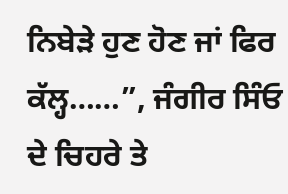ਨਿਬੇੜੇ ਹੁਣ ਹੋਣ ਜਾਂ ਫਿਰ ਕੱਲ੍ਹ……”, ਜੰਗੀਰ ਸਿੰਓ ਦੇ ਚਿਹਰੇ ਤੇ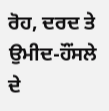ਰੋਹ, ਦਰਦ ਤੇ ਉਮੀਦ-ਹੌਂਸਲੇ ਦੇ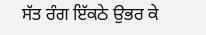ਸੱਤ ਰੰਗ ਇੱਕਠੇ ਉਭਰ ਕੇ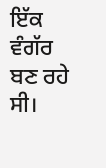ਇੱਕ ਵੰਗੱਰ ਬਣ ਰਹੇ ਸੀ।